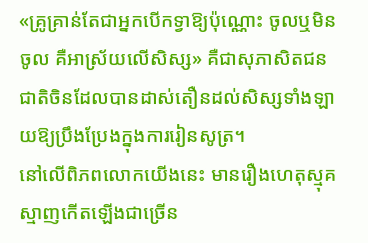«គ្រូគ្រាន់តែជាអ្នកបើកទ្វាឱ្យប៉ុណ្ណោះ ចូលឬមិនចូល គឺអាស្រ័យលើសិស្ស» គឺជាសុភាសិតជនជាតិចិនដែលបានដាស់តឿនដល់សិស្សទាំងឡាយឱ្យប្រឹងប្រែងក្នុងការរៀនសូត្រ។
នៅលើពិភពលោកយើងនេះ មានរឿងហេតុស្មុគស្មាញកើតឡើងជាច្រើន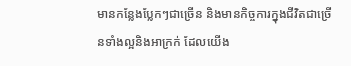មានកន្លែងប្លែកៗជាច្រើន និងមានកិច្ចការក្នុងជីវិតជាច្រើនទាំងល្អនិងអាក្រក់ ដែលយើង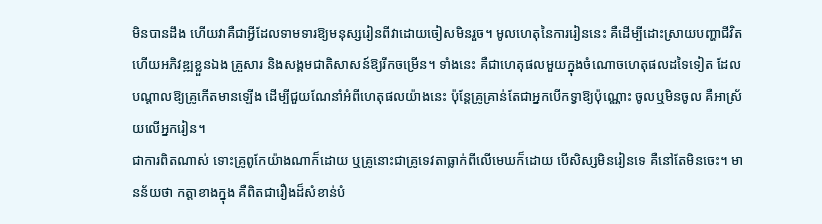មិនបានដឹង ហើយវាគឺជាអ្វីដែលទាមទារឱ្យមនុស្សរៀនពីវាដោយចៀសមិនរួច។ មូលហេតុនៃការរៀននេះ គឺដើម្បីដោះស្រាយបញ្ហាជីវិត ហើយអភិវឌ្ឍខ្លួនឯង គ្រួសារ និងសង្គមជាតិសាសន៍ឱ្យរីកចម្រើន។ ទាំងនេះ គឺជាហេតុផលមួយក្នុងចំណោចហេតុផលដទៃទៀត ដែលបណ្ដាលឱ្យគ្រូកើតមានឡើង ដើម្បីជួយណែនាំអំពីហេតុផលយ៉ាងនេះ ប៉ុន្តែគ្រូគ្រាន់តែជាអ្នកបើកទ្វាឱ្យប៉ុណ្ណោះ ចូលឬមិនចូល គឺអាស្រ័យលើអ្នករៀន។
ជាការពិតណាស់ ទោះគ្រូពូកែយ៉ាងណាក៏ដោយ ឬគ្រូនោះជាគ្រូទេវតាធ្លាក់ពីលើមេឃក៏ដោយ បើសិស្សមិនរៀនទេ គឺនៅតែមិនចេះ។ មានន័យថា កត្តាខាងក្នុង គឺពិតជារឿងដ៏សំខាន់បំ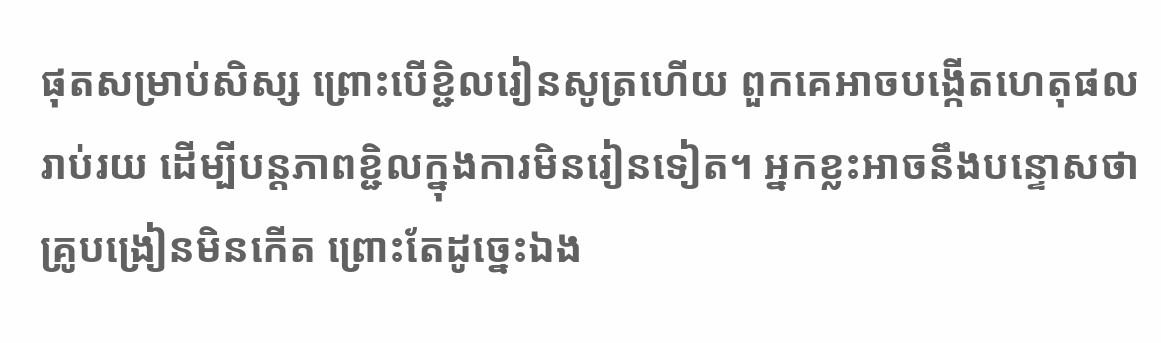ផុតសម្រាប់សិស្ស ព្រោះបើខ្ជិលរៀនសូត្រហើយ ពួកគេអាចបង្កើតហេតុផលរាប់រយ ដើម្បីបន្តភាពខ្ជិលក្នុងការមិនរៀនទៀត។ អ្នកខ្លះអាចនឹងបន្ទោសថា គ្រូបង្រៀនមិនកើត ព្រោះតែដូច្នេះឯង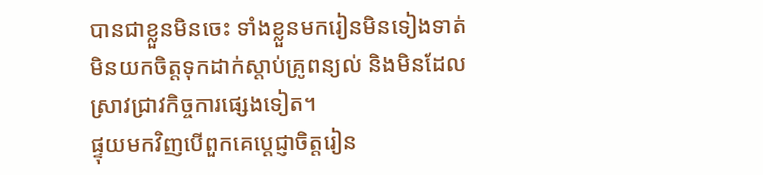បានជាខ្លួនមិនចេះ ទាំងខ្លួនមករៀនមិនទៀងទាត់ មិនយកចិត្តទុកដាក់ស្ដាប់គ្រូពន្យល់ និងមិនដែលស្រាវជ្រាវកិច្ចការផ្សេងទៀត។
ផ្ទុយមកវិញបើពួកគេប្ដេជ្ញាចិត្តរៀន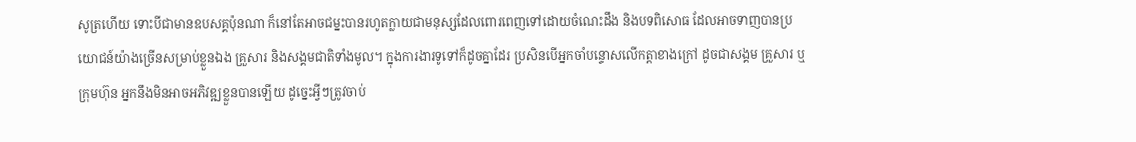សូត្រហើយ ទោះបីជាមានឧបសគ្គប៉ុនណា ក៏នៅតែអាចជម្នះបានរហូតក្លាយជាមនុស្សដែលពោរពេញទៅដោយចំណេះដឹង និងបទពិសោធ ដែលអាចទាញបានប្រយោជន៍យ៉ាងច្រើនសម្រាប់ខ្លួនឯង គ្រួសារ និងសង្គមជាតិទាំងមូល។ ក្នុងការងារទូទៅក៏ដូចគ្នាដែរ ប្រសិនបើអ្នកចាំបន្ទោសលើកត្តាខាងក្រៅ ដូចជាសង្គម គ្រួសារ ឬក្រុមហ៊ុន អ្នកនឹងមិនអាចអភិវឌ្ឍខ្លួនបានឡើយ ដូច្នេះអ្វីៗត្រូវចាប់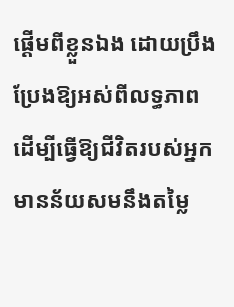ផ្ដើមពីខ្លួនឯង ដោយប្រឹងប្រែងឱ្យអស់ពីលទ្ធភាព ដើម្បីធ្វើឱ្យជីវិតរបស់អ្នកមានន័យសមនឹងតម្លៃ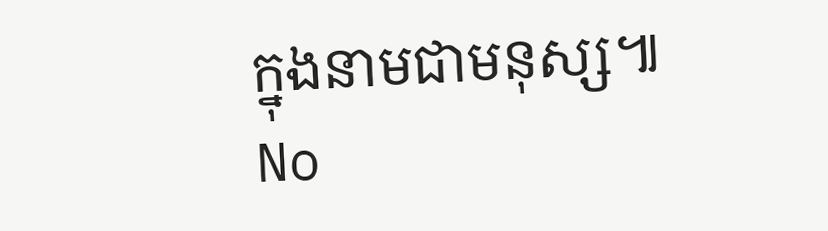ក្នុងនាមជាមនុស្ស៕
No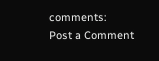comments:
Post a Comment